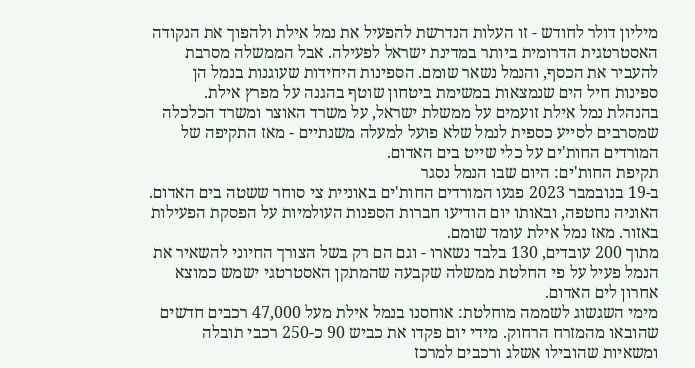מיליון דולר לחודש - זו העלות הנדרשת להפעיל את נמל אילת ולהפוך את הנקודה האסטרטגית הדרומית ביותר במדינת ישראל לפעילה. אבל הממשלה מסרבת להעביר את הכסף, והנמל נשאר שומם. הספינות היחידות שעוגנות בנמל הן ספינות חיל הים שנמצאות במשימת ביטחון שוטף בהגנה על מפרץ אילת.
בהנהלת נמל אילת זועמים על ממשלת ישראל, על משרד האוצר ומשרד הכלכלה שמסרבים לסייע כספית לנמל שלא פועל למעלה משנתיים - מאז התקיפה של המורדים החות'ים על כלי שייט בים האדום.
תקיפת החות'ים: היום שבו הנמל נסגר
ב-19 בנובמבר 2023 פגעו המורדים החות'ים באוניית צי סוחר ששטה בים האדום. האוניה נחטפה, ובאותו יום הודיעו חברות הספנות העולמיות על הפסקת הפעילות באזור. מאז נמל אילת עומד שומם.
מתוך 200 עובדים, 130 בלבד נשארו - וגם הם רק בשל הצורך החיוני להשאיר את הנמל פעיל על פי החלטת ממשלה שקבעה שהמתקן האסטרטגי ישמש כמוצא אחרון לים האדום.
מימי השגשוג לשממה מוחלטת: אוחסנו בנמל אילת מעל 47,000 רכבים חדשים שהובאו מהמזרח הרחוק. מידי יום פקדו את כביש 90 כ-250 רכבי תובלה ומשאיות שהובילו אשלג ורכבים למרכז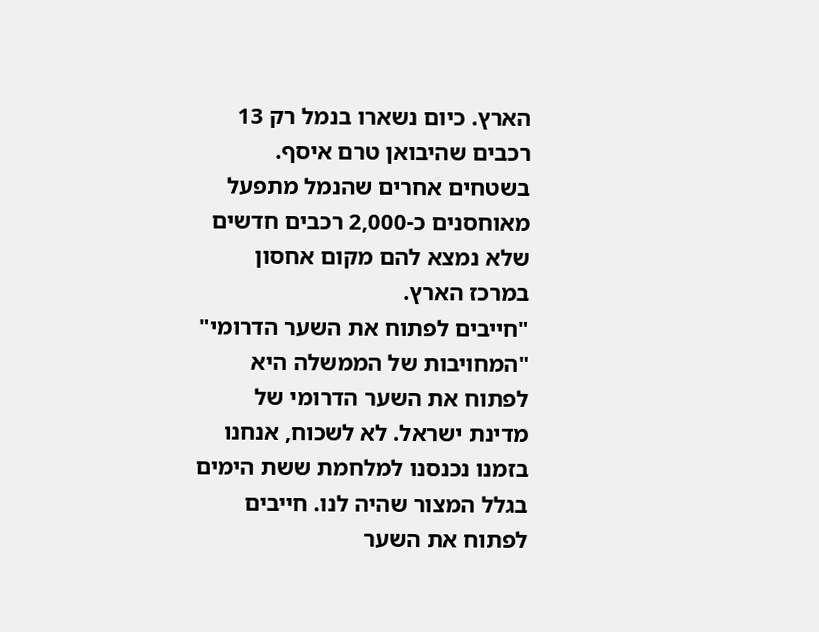הארץ. כיום נשארו בנמל רק 13 רכבים שהיבואן טרם איסף. בשטחים אחרים שהנמל מתפעל מאוחסנים כ-2,000 רכבים חדשים שלא נמצא להם מקום אחסון במרכז הארץ.
"חייבים לפתוח את השער הדרומי"
"המחויבות של הממשלה היא לפתוח את השער הדרומי של מדינת ישראל. לא לשכוח, אנחנו בזמנו נכנסנו למלחמת ששת הימים בגלל המצור שהיה לנו. חייבים לפתוח את השער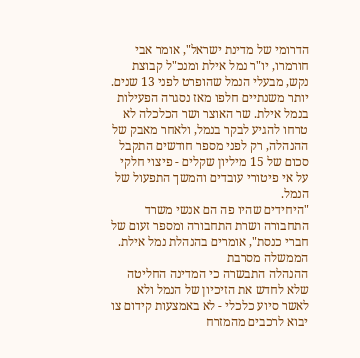הדרומי של מדינת ישראל", אומר אבי חורמרו, יו"ר נמל אילת ומנכ"ל קבוצת נקש, מבעלי הנמל שהופרט לפני 13 שנים.
יותר משנתיים חלפו מאז נסגרה הפעילות בנמל אילת. שר האוצר ושר הכלכלה לא טרחו להגיע לבקר בנמל, ולאחר מאבק של ההנהלה, רק לפני מספר חודשים התקבל סכום של 15 מיליון שקלים - פיצוי חלקי על אי פיטורי עובדים והמשך התפעול של הנמל.
"היחידים שהיו פה הם אנשי משרד התחבורה ושרת התחבורה ומספר זעום של חברי כנסת", אומרים בהנהלת נמל אילת.
הממשלה מסרבת
ההנהלה התבשרה כי המדינה החליטה שלא לחדש את הזיכיון של הנמל ולא לאשר סיוע כלכלי - לא באמצעות קידום צו יבוא לרכבים מהמזרח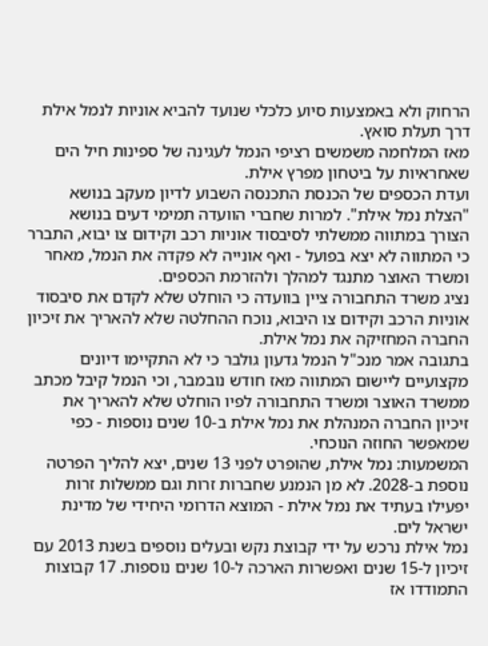הרחוק ולא באמצעות סיוע כלכלי שנועד להביא אוניות לנמל אילת דרך תעלת סואץ.
מאז המלחמה משמשים רציפי הנמל לעגינה של ספינות חיל הים שאחראיות על ביטחון מפרץ אילת.
ועדת הכספים של הכנסת התכנסה השבוע לדיון מעקב בנושא "הצלת נמל אילת". למרות שחברי הוועדה תמימי דעים בנושא הצורך במתווה ממשלתי לסיבסוד אוניות רכב וקידום צו יבוא, התברר כי המתווה לא יצא בפועל - ואף אונייה לא פקדה את הנמל, מאחר ומשרד האוצר מתנגד למהלך ולהזרמת הכספים.
נציג משרד התחבורה ציין בוועדה כי הוחלט שלא לקדם את סיבסוד אוניות הרכב וקידום צו היבוא, נוכח ההחלטה שלא להאריך את זיכיון החברה המחזיקה את נמל אילת.
בתגובה אמר מנכ"ל הנמל גדעון גולבר כי לא התקיימו דיונים מקצועיים ליישום המתווה מאז חודש נובמבר, וכי הנמל קיבל מכתב ממשרד האוצר ומשרד התחבורה לפיו הוחלט שלא להאריך את זיכיון החברה המנהלת את נמל אילת ב-10 שנים נוספות - כפי שמאפשר החוזה הנוכחי.
המשמעות: נמל אילת, שהופרט לפני 13 שנים, יצא להליך הפרטה נוספת ב-2028. לא מן הנמנע שחברות זרות וגם ממשלות זרות יפעילו בעתיד את נמל אילת - המוצא הדרומי היחידי של מדינת ישראל לים.
נמל אילת נרכש על ידי קבוצת נקש ובעלים נוספים בשנת 2013 עם זיכיון ל-15 שנים ואפשרות הארכה ל-10 שנים נוספות. 17 קבוצות התמודדו אז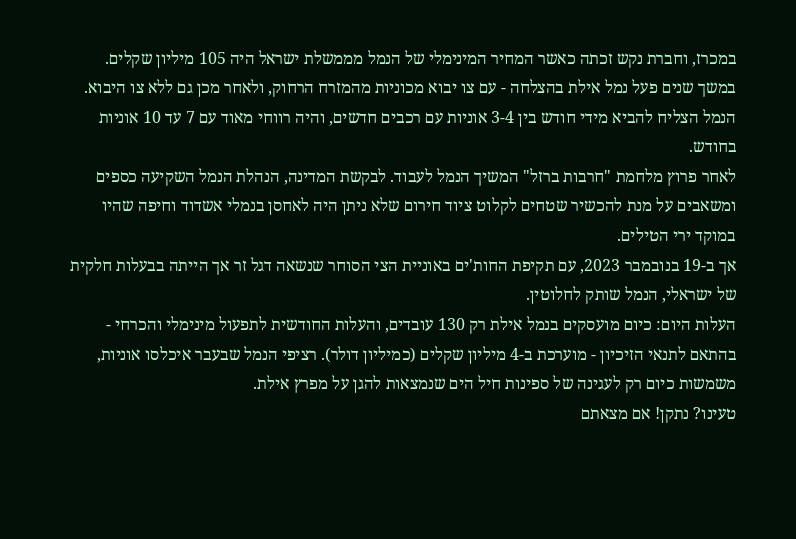במכרז, וחברת נקש זכתה כאשר המחיר המינימלי של הנמל מממשלת ישראל היה 105 מיליון שקלים.
במשך שנים פעל נמל אילת בהצלחה - עם צו יבוא מכוניות מהמזרח הרחוק, ולאחר מכן גם ללא צו היבוא. הנמל הצליח להביא מידי חודש בין 3-4 אוניות עם רכבים חדשים, והיה רווחי מאוד עם 7 עד 10 אוניות בחודש.
לאחר פרוץ מלחמת "חרבות ברזל" המשיך הנמל לעבוד. לבקשת המדינה, הנהלת הנמל השקיעה כספים ומשאבים על מנת להכשיר שטחים לקלוט ציוד חירום שלא ניתן היה לאחסן בנמלי אשדוד וחיפה שהיו במוקד ירי הטילים.
אך ב-19 בנובמבר 2023, עם תקיפת החות'ים באוניית הצי הסוחר שנשאה דגל זר אך הייתה בבעלות חלקית של ישראלי, הנמל שותק לחלוטין.
העלות היום: כיום מועסקים בנמל אילת רק 130 עובדים, והעלות החודשית לתפעול מינימלי והכרחי - בהתאם לתנאי הזיכיון - מוערכת ב-4 מיליון שקלים (כמיליון דולר). רציפי הנמל שבעבר איכלסו אוניות, משמשות כיום רק לעגינה של ספינות חיל הים שנמצאות להגן על מפרץ אילת.
טעינו? נתקן! אם מצאתם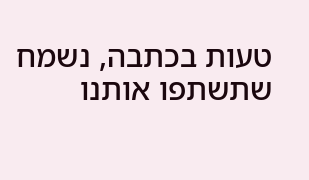טעות בכתבה, נשמח שתשתפו אותנו